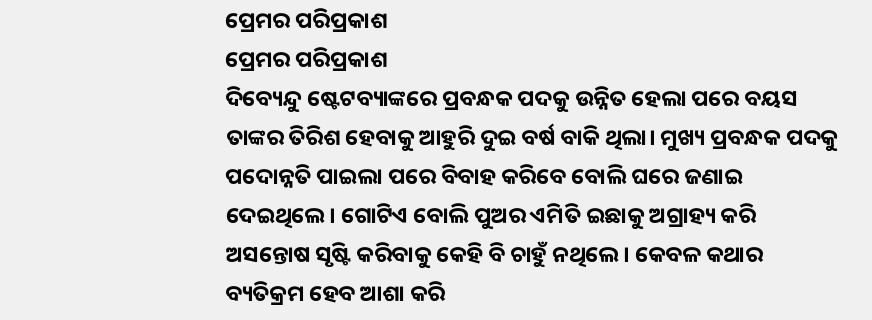ପ୍ରେମର ପରିପ୍ରକାଶ
ପ୍ରେମର ପରିପ୍ରକାଶ
ଦିବ୍ୟେନ୍ଦୁ ଷ୍ଟେଟବ୍ୟାଙ୍କରେ ପ୍ରବନ୍ଧକ ପଦକୁ ଉନ୍ନିତ ହେଲା ପରେ ବୟସ ତାଙ୍କର ତିରିଶ ହେବାକୁ ଆହୁରି ଦୁଇ ବର୍ଷ ବାକି ଥିଲା। ମୁଖ୍ୟ ପ୍ରବନ୍ଧକ ପଦକୁ ପଦୋନ୍ନତି ପାଇଲା ପରେ ବିବାହ କରିବେ ବୋଲି ଘରେ ଜଣାଇ ଦେଇଥିଲେ। ଗୋଟିଏ ବୋଲି ପୁଅର ଏମିତି ଇଛାକୁ ଅଗ୍ରାହ୍ୟ କରି ଅସନ୍ତୋଷ ସୃଷ୍ଟି କରିବାକୁ କେହି ବି ଚାହୁଁ ନଥିଲେ। କେବଳ କଥାର ବ୍ୟତିକ୍ରମ ହେବ ଆଶା କରି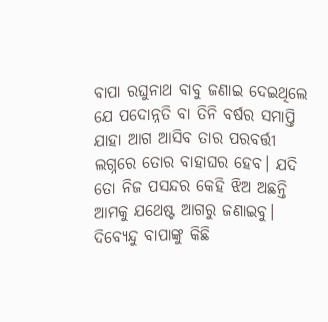ବାପା ରଘୁନାଥ ବାବୁ ଜଣାଇ ଦେଇଥିଲେ ଯେ ପଦୋନ୍ନତି ବା ତିନି ବର୍ଷର ସମାପ୍ତି ଯାହା ଆଗ ଆସିବ ତାର ପରବର୍ତ୍ତୀ ଲଗ୍ନରେ ତୋର ବାହାଘର ହେବ। ଯଦି ତୋ ନିଜ ପସନ୍ଦର କେହି ଝିଅ ଅଛନ୍ତି ଆମକୁ ଯଥେଷ୍ଟ ଆଗରୁ ଜଣାଇବୁ।
ଦିବ୍ୟେନ୍ଦୁ ବାପାଙ୍କୁ କିଛି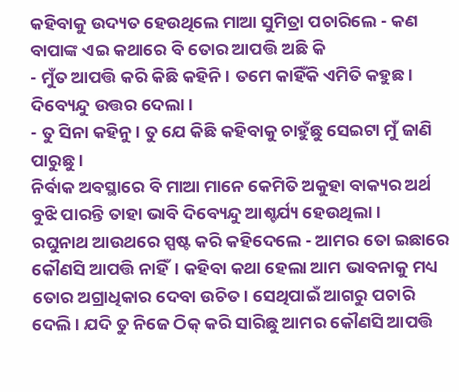କହିବାକୁ ଉଦ୍ୟତ ହେଉଥିଲେ ମାଆ ସୁମିତ୍ରା ପଚାରିଲେ - କଣ ବାପାଙ୍କ ଏଇ କଥାରେ ବି ତୋର ଆପତ୍ତି ଅଛି କି
- ମୁଁତ ଆପତ୍ତି କରି କିଛି କହିନି। ତମେ କାହିଁକି ଏମିତି କହୁଛ। ଦିବ୍ୟେନ୍ଦୁ ଉତ୍ତର ଦେଲା।
- ତୁ ସିନା କହିନୁ। ତୁ ଯେ କିଛି କହିବାକୁ ଚାହୁଁଛୁ ସେଇଟା ମୁଁ ଜାଣି ପାରୁଛୁ।
ନିର୍ବାକ ଅବସ୍ଥାରେ ବି ମାଆ ମାନେ କେମିତି ଅକୁହା ବାକ୍ୟର ଅର୍ଥ ବୁଝି ପାରନ୍ତି ତାହା ଭାବି ଦିବ୍ୟେନ୍ଦୁ ଆଶ୍ଚର୍ଯ୍ୟ ହେଉଥିଲା।
ରଘୁନାଥ ଆଉଥରେ ସ୍ପଷ୍ଟ କରି କହିଦେଲେ - ଆମର ତୋ ଇଛାରେ କୌଣସି ଆପତ୍ତି ନାହିଁ। କହିବା କଥା ହେଲା ଆମ ଭାବନାକୁ ମଧ୍ୟ ତୋର ଅଗ୍ରାଧିକାର ଦେବା ଉଚିତ। ସେଥିପାଇଁ ଆଗରୁ ପଚାରି ଦେଲି । ଯଦି ତୁ ନିଜେ ଠିକ୍ କରି ସାରିଛୁ ଆମର କୌଣସି ଆପତ୍ତି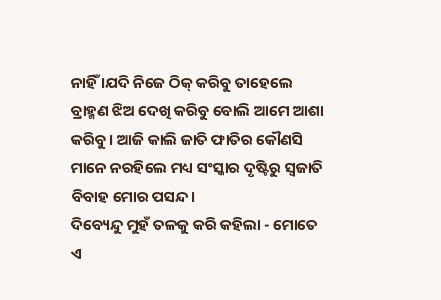ନାହିଁ ।ଯଦି ନିଜେ ଠିକ୍ କରିବୁ ତାହେଲେ ବ୍ରାହ୍ମଣ ଝିଅ ଦେଖି କରିବୁ ବୋଲି ଆମେ ଆଶା କରିବୁ। ଆଜି କାଲି ଜାତି ଫାତିର କୌଣସି ମାନେ ନରହିଲେ ମଧ୍ୟ ସଂସ୍କାର ଦୃଷ୍ଟିରୁ ସ୍ଵଜାତି ବିବାହ ମୋର ପସନ୍ଦ।
ଦିବ୍ୟେନ୍ଦୁ ମୁହଁ ତଳକୁ କରି କହିଲା - ମୋତେ ଏ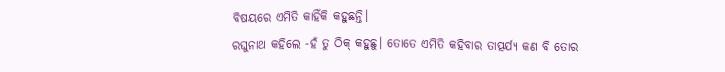ବିଷୟରେ ଏମିତି କାହିଁକି କହୁଛନ୍ତି।
ରଘୁନାଥ କହିଲେ -ହଁ ତୁ ଠିକ୍ କହୁଛୁ। ତୋତେ ଏମିତି କହିବାର ତାତ୍ପର୍ଯ୍ୟ କଣ ବି ତୋର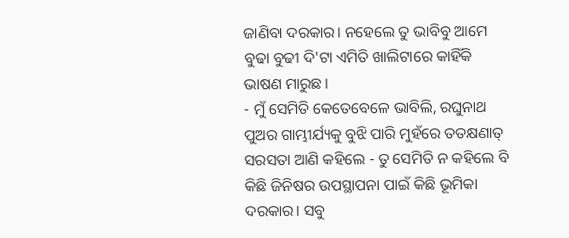ଜାଣିବା ଦରକାର। ନହେଲେ ତୁ ଭାବିବୁ ଆମେ ବୁଢା ବୁଢୀ ଦି'ଟା ଏମିତି ଖାଲିଟାରେ କାହିଁକି ଭାଷଣ ମାରୁଛ।
- ମୁଁ ସେମିତି କେତେବେଳେ ଭାବିଲି, ରଘୁନାଥ ପୁଅର ଗାମ୍ଭୀର୍ଯ୍ୟକୁ ବୁଝି ପାରି ମୁହଁରେ ତତକ୍ଷଣାତ୍ ସରସତା ଆଣି କହିଲେ - ତୁ ସେମିତି ନ କହିଲେ ବି କିଛି ଜିନିଷର ଉପସ୍ଥାପନା ପାଇଁ କିଛି ଭୂମିକା ଦରକାର। ସବୁ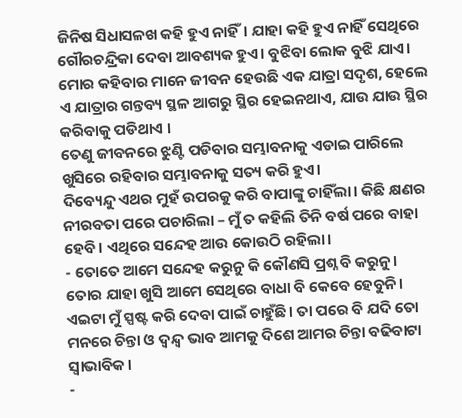ଜିନିଷ ସିଧାସଳଖ କହି ହୁଏ ନାହିଁ। ଯାହା କହି ହୁଏ ନାହିଁ ସେଥିରେ ଗୌରଚନ୍ଦ୍ରିକା ଦେବା ଆବଶ୍ୟକ ହୁଏ। ବୁଝିବା ଲୋକ ବୁଝି ଯାଏ। ମୋର କହିବାର ମାନେ ଜୀବନ ହେଉଛି ଏକ ଯାତ୍ରା ସଦୃଶ, ହେଲେ ଏ ଯାତ୍ରାର ଗନ୍ତବ୍ୟ ସ୍ଥଳ ଆଗରୁ ସ୍ଥିର ହେଇନଥାଏ, ଯାଉ ଯାଉ ସ୍ଥିର କରିବାକୁ ପଡିଥାଏ ।
ତେଣୁ ଜୀବନରେ ଝୁଣ୍ଟି ପଡିବାର ସମ୍ଭାବନାକୁ ଏଡାଇ ପାରିଲେ ଖୁସିରେ ରହିବାର ସମ୍ଭାବନାକୁ ସତ୍ୟ କରି ହୁଏ।
ଦିବ୍ୟେନ୍ଦୁ ଏଥର ମୁହଁ ଉପରକୁ କରି ବାପାଙ୍କୁ ଚାହିଁଲା। କିଛି କ୍ଷଣର ନୀରବତା ପରେ ପଚାରିଲା – ମୁଁ ତ କହିଲି ତିନି ବର୍ଷ ପରେ ବାହା ହେବି। ଏଥିରେ ସନ୍ଦେହ ଆଉ କୋଉଠି ରହିଲା।
- ତୋତେ ଆମେ ସନ୍ଦେହ କରୁନୁ କି କୌଣସି ପ୍ରଶ୍ନ ବି କରୁନୁ। ତୋର ଯାହା ଖୁସି ଆମେ ସେଥିରେ ବାଧା ବି କେବେ ହେବୁନି। ଏଇଟା ମୁଁ ସ୍ପଷ୍ଟ କରି ଦେବା ପାଇଁ ଚାହୁଁଛି। ତା ପରେ ବି ଯଦି ତୋ ମନରେ ଚିନ୍ତା ଓ ଦ୍ଵନ୍ଦ୍ଵ ଭାବ ଆମକୁ ଦିଶେ ଆମର ଚିନ୍ତା ବଢିବାଟା ସ୍ଵାଭାବିକ।
-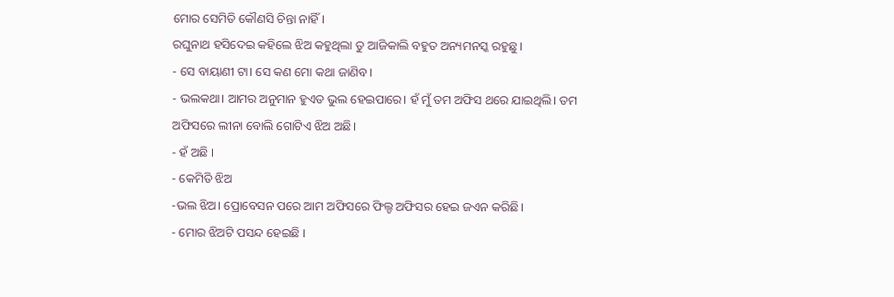ମୋର ସେମିତି କୌଣସି ଚିନ୍ତା ନାହିଁ।
ରଘୁନାଥ ହସିଦେଇ କହିଲେ ଝିଅ କହୁଥିଲା ତୁ ଆଜିକାଲି ବହୁତ ଅନ୍ୟମନସ୍କ ରହୁଛୁ।
- ସେ ବାୟାଣୀ ଟା। ସେ କଣ ମୋ କଥା ଜାଣିବ।
- ଭଲକଥା। ଆମର ଅନୁମାନ ହୁଏତ ଭୁଲ ହେଇପାରେ। ହଁ ମୁଁ ତମ ଅଫିସ ଥରେ ଯାଇଥିଲି। ତମ ଅଫିସରେ ଲୀନା ବୋଲି ଗୋଟିଏ ଝିଅ ଅଛି।
- ହଁ ଅଛି ।
- କେମିତି ଝିଅ
-ଭଲ ଝିଅ। ପ୍ରୋବେସନ ପରେ ଆମ ଅଫିସରେ ଫିଲ୍ଡ ଅଫିସର ହେଇ ଜଏନ କରିଛି।
- ମୋର ଝିଅଟି ପସନ୍ଦ ହେଇଛି ।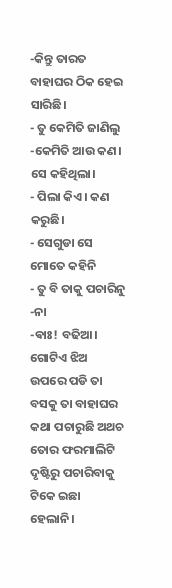-କିନ୍ତୁ ତାରତ ବାହାଘର ଠିକ ହେଇ ସାରିଛି।
- ତୁ କେମିତି ଜାଣିଲୁ
-କେମିତି ଆଉ କଣ। ସେ କହିଥିଲା।
- ପିଲା କିଏ। କଣ କରୁଛି।
- ସେଗୁଡା ସେ ମୋତେ କହିନି
- ତୁ ବି ତାକୁ ପଚାରିନୁ
-ନା
-ଵାଃ! ବଢିଆ। ଗୋଟିଏ ଝିଅ ଉପରେ ପଡି ତା ବସକୁ ତା ବାହାଘର କଥା ପଚାରୁଛି ଅଥଚ ତୋର ଫରମାଲିଟି ଦୃଷ୍ଟିରୁ ପଚାରିବାକୁ ଟିକେ ଇଛା ହେଲାନି।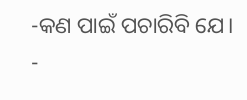-କଣ ପାଇଁ ପଚାରିବି ଯେ।
-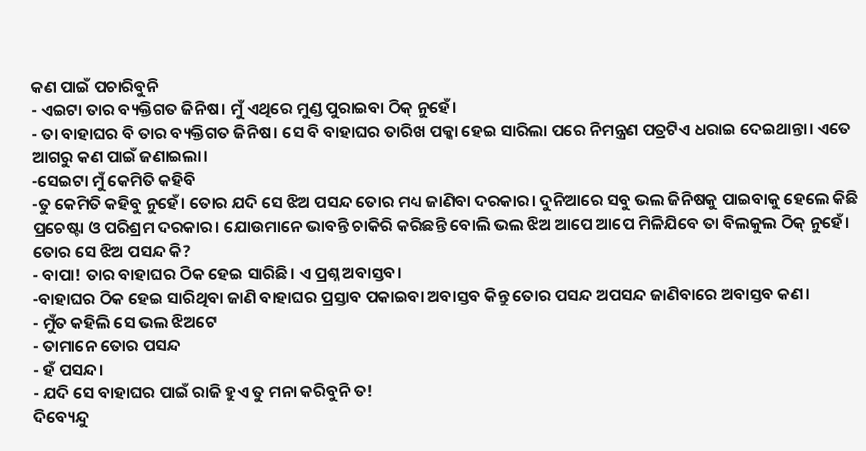କଣ ପାଇଁ ପଚାରିବୁନି
- ଏଇଟା ତାର ବ୍ୟକ୍ତିଗତ ଜିନିଷ। ମୁଁ ଏଥିରେ ମୁଣ୍ଡ ପୁରାଇବା ଠିକ୍ ନୁହେଁ।
- ତା ବାହାଘର ବି ତାର ବ୍ୟକ୍ତିଗତ ଜିନିଷ। ସେ ବି ବାହାଘର ତାରିଖ ପକ୍କା ହେଇ ସାରିଲା ପରେ ନିମନ୍ତ୍ରଣ ପତ୍ରଟିଏ ଧରାଇ ଦେଇଥାନ୍ତା। ଏତେ ଆଗରୁ କଣ ପାଇଁ ଜଣାଇଲା।
-ସେଇଟା ମୁଁ କେମିତି କହିବି
-ତୁ କେମିତି କହିବୁ ନୁହେଁ। ତୋର ଯଦି ସେ ଝିଅ ପସନ୍ଦ ତୋର ମଧ୍ୟ ଜାଣିବା ଦରକାର। ଦୁନିଆରେ ସବୁ ଭଲ ଜିନିଷକୁ ପାଇବାକୁ ହେଲେ କିଛି ପ୍ରଚେଷ୍ଟା ଓ ପରିଶ୍ରମ ଦରକାର। ଯୋଉମାନେ ଭାବନ୍ତି ଚାକିରି କରିଛନ୍ତି ବୋଲି ଭଲ ଝିଅ ଆପେ ଆପେ ମିଳିଯିବେ ତା ବିଲକୁଲ ଠିକ୍ ନୁହେଁ। ତୋର ସେ ଝିଅ ପସନ୍ଦ କି?
- ବାପା! ତାର ବାହାଘର ଠିକ ହେଇ ସାରିଛି। ଏ ପ୍ରଶ୍ନ ଅବାସ୍ତବ।
-ବାହାଘର ଠିକ ହେଇ ସାରିଥିବା ଜାଣି ବାହାଘର ପ୍ରସ୍ତାବ ପକାଇବା ଅବାସ୍ତବ କିନ୍ତୁ ତୋର ପସନ୍ଦ ଅପସନ୍ଦ ଜାଣିବାରେ ଅବାସ୍ତବ କଣ।
- ମୁଁତ କହିଲି ସେ ଭଲ ଝିଅଟେ
- ତାମାନେ ତୋର ପସନ୍ଦ
- ହଁ ପସନ୍ଦ।
- ଯଦି ସେ ବାହାଘର ପାଇଁ ରାଜି ହୁଏ ତୁ ମନା କରିବୁନି ତ!
ଦିବ୍ୟେନ୍ଦୁ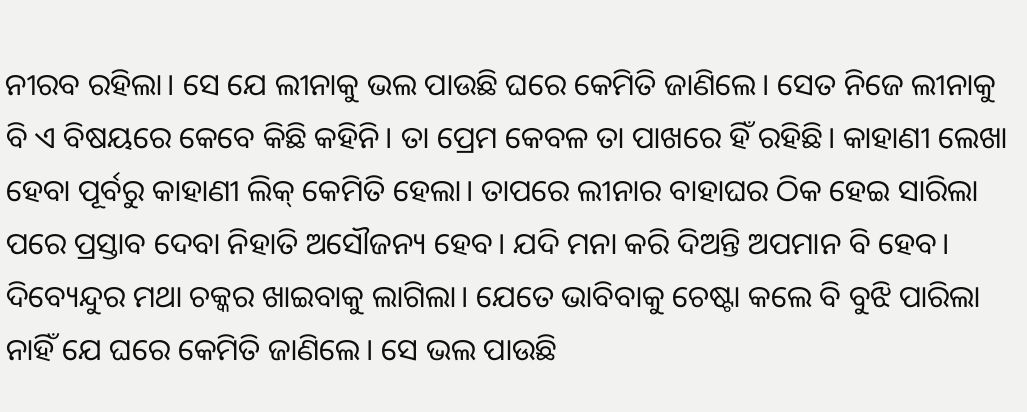ନୀରବ ରହିଲା। ସେ ଯେ ଲୀନାକୁ ଭଲ ପାଉଛି ଘରେ କେମିତି ଜାଣିଲେ। ସେତ ନିଜେ ଲୀନାକୁ ବି ଏ ବିଷୟରେ କେବେ କିଛି କହିନି। ତା ପ୍ରେମ କେବଳ ତା ପାଖରେ ହିଁ ରହିଛି। କାହାଣୀ ଲେଖା ହେବା ପୂର୍ବରୁ କାହାଣୀ ଲିକ୍ କେମିତି ହେଲା। ତାପରେ ଲୀନାର ବାହାଘର ଠିକ ହେଇ ସାରିଲା ପରେ ପ୍ରସ୍ତାବ ଦେବା ନିହାତି ଅସୌଜନ୍ୟ ହେବ। ଯଦି ମନା କରି ଦିଅନ୍ତି ଅପମାନ ବି ହେବ। ଦିବ୍ୟେନ୍ଦୁର ମଥା ଚକ୍କର ଖାଇବାକୁ ଲାଗିଲା। ଯେତେ ଭାବିବାକୁ ଚେଷ୍ଟା କଲେ ବି ବୁଝି ପାରିଲା ନାହିଁ ଯେ ଘରେ କେମିତି ଜାଣିଲେ। ସେ ଭଲ ପାଉଛି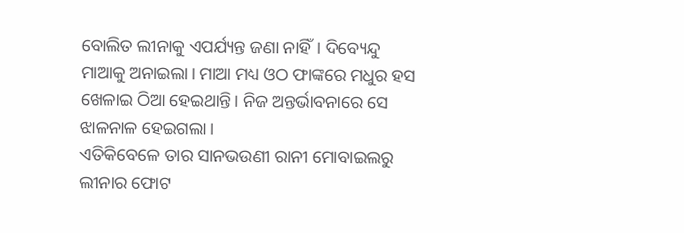ବୋଲିତ ଲୀନାକୁ ଏପର୍ଯ୍ୟନ୍ତ ଜଣା ନାହିଁ। ଦିବ୍ୟେନ୍ଦୁ ମାଆକୁ ଅନାଇଲା। ମାଆ ମଧ୍ୟ ଓଠ ଫାଙ୍କରେ ମଧୁର ହସ ଖେଳାଇ ଠିଆ ହେଇଥାନ୍ତି। ନିଜ ଅନ୍ତର୍ଭାବନାରେ ସେ ଝାଳନାଳ ହେଇଗଲା।
ଏତିକିବେଳେ ତାର ସାନଭଉଣୀ ରାନୀ ମୋବାଇଲରୁ ଲୀନାର ଫୋଟ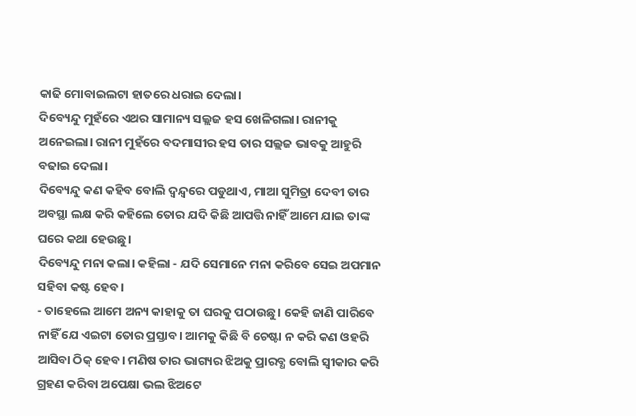କାଢି ମୋବାଇଲଟା ହାତରେ ଧରାଇ ଦେଲା।
ଦିବ୍ୟେନ୍ଦୁ ମୁହଁରେ ଏଥର ସାମାନ୍ୟ ସଲ୍ଲଜ ହସ ଖେଳିଗଲା। ରାନୀକୁ ଅନେଇଲା। ରାନୀ ମୁହଁରେ ବଦମାସୀର ହସ ତାର ସଲ୍ଲଜ ଭାବକୁ ଆହୁରି ବଢାଇ ଦେଲା।
ଦିବ୍ୟେନ୍ଦୁ କଣ କହିବ ବୋଲି ଦ୍ଵନ୍ଦ୍ଵରେ ପଡୁଥାଏ, ମାଆ ସୁମିତ୍ରା ଦେବୀ ତାର ଅବସ୍ଥା ଲକ୍ଷ କରି କହିଲେ ତୋର ଯଦି କିଛି ଆପତ୍ତି ନାହିଁ ଆମେ ଯାଇ ତାଙ୍କ ଘରେ କଥା ହେଉଛୁ।
ଦିବ୍ୟେନ୍ଦୁ ମନା କଲା। କହିଲା - ଯଦି ସେମାନେ ମନା କରିବେ ସେଇ ଅପମାନ ସହିବା କଷ୍ଟ ହେବ।
- ତାହେଲେ ଆମେ ଅନ୍ୟ କାହାକୁ ତା ଘରକୁ ପଠାଉଛୁ। କେହି ଜାଣି ପାରିବେ ନାହିଁ ଯେ ଏଇଟା ତୋର ପ୍ରସ୍ତାବ। ଆମକୁ କିଛି ବି ଚେଷ୍ଟା ନ କରି କଣ ଓହରି ଆସିବା ଠିକ୍ ହେବ। ମଣିଷ ତାର ଭାଗ୍ୟର ଝିଅକୁ ପ୍ରାରବ୍ଧ ବୋଲି ସ୍ଵୀକାର କରି ଗ୍ରହଣ କରିବା ଅପେକ୍ଷା ଭଲ ଝିଅଟେ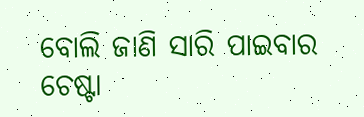ବୋଲି ଜାଣି ସାରି ପାଇବାର ଚେଷ୍ଟା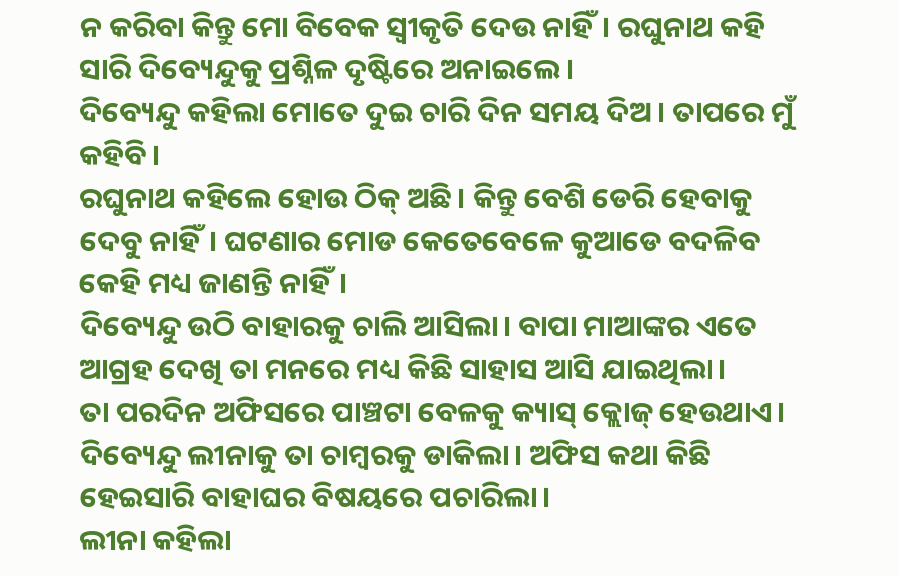ନ କରିବା କିନ୍ତୁ ମୋ ବିବେକ ସ୍ଵୀକୃତି ଦେଉ ନାହିଁ। ରଘୁନାଥ କହି ସାରି ଦିବ୍ୟେନ୍ଦୁକୁ ପ୍ରଶ୍ନିଳ ଦୃଷ୍ଟିରେ ଅନାଇଲେ।
ଦିବ୍ୟେନ୍ଦୁ କହିଲା ମୋତେ ଦୁଇ ଚାରି ଦିନ ସମୟ ଦିଅ। ତାପରେ ମୁଁ କହିବି।
ରଘୁନାଥ କହିଲେ ହୋଉ ଠିକ୍ ଅଛି। କିନ୍ତୁ ବେଶି ଡେରି ହେବାକୁ ଦେବୁ ନାହିଁ। ଘଟଣାର ମୋଡ କେତେବେଳେ କୁଆଡେ ବଦଳିବ କେହି ମଧ୍ୟ ଜାଣନ୍ତି ନାହିଁ।
ଦିବ୍ୟେନ୍ଦୁ ଉଠି ବାହାରକୁ ଚାଲି ଆସିଲା। ବାପା ମାଆଙ୍କର ଏତେ ଆଗ୍ରହ ଦେଖି ତା ମନରେ ମଧ୍ୟ କିଛି ସାହାସ ଆସି ଯାଇଥିଲା।
ତା ପରଦିନ ଅଫିସରେ ପାଞ୍ଚଟା ବେଳକୁ କ୍ୟାସ୍ କ୍ଲୋଜ୍ ହେଉଥାଏ। ଦିବ୍ୟେନ୍ଦୁ ଲୀନାକୁ ତା ଚାମ୍ବରକୁ ଡାକିଲା। ଅଫିସ କଥା କିଛି ହେଇସାରି ବାହାଘର ବିଷୟରେ ପଚାରିଲା।
ଲୀନା କହିଲା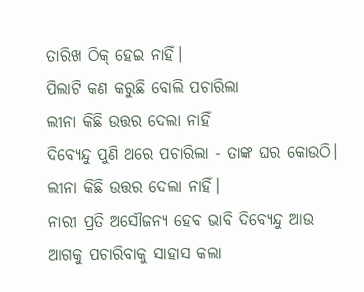ତାରିଖ ଠିକ୍ ହେଇ ନାହିଁ।
ପିଲାଟି କଣ କରୁଛି ବୋଲି ପଚାରିଲା
ଲୀନା କିଛି ଉତ୍ତର ଦେଲା ନାହିଁ
ଦିବ୍ୟେନ୍ଦୁ ପୁଣି ଥରେ ପଚାରିଲା - ତାଙ୍କ ଘର କୋଉଠି।
ଲୀନା କିଛି ଉତ୍ତର ଦେଲା ନାହିଁ।
ନାରୀ ପ୍ରତି ଅସୌଜନ୍ୟ ହେବ ଭାବି ଦିବ୍ୟେନ୍ଦୁ ଆଉ ଆଗକୁ ପଚାରିବାକୁ ସାହାସ କଲା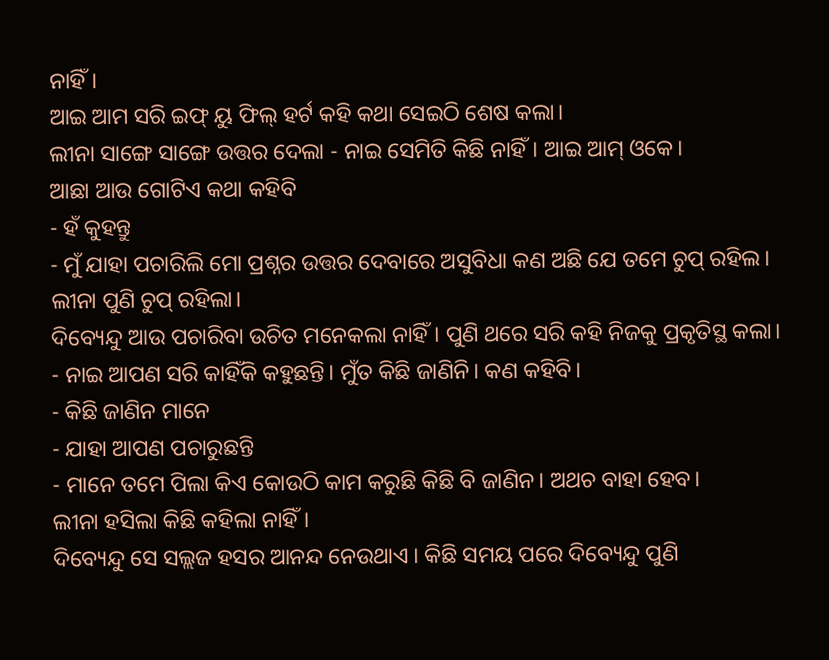ନାହିଁ।
ଆଇ ଆମ ସରି ଇଫ୍ ୟୁ ଫିଲ୍ ହର୍ଟ କହି କଥା ସେଇଠି ଶେଷ କଲା।
ଲୀନା ସାଙ୍ଗେ ସାଙ୍ଗେ ଉତ୍ତର ଦେଲା - ନାଇ ସେମିତି କିଛି ନାହିଁ। ଆଇ ଆମ୍ ଓକେ।
ଆଛା ଆଉ ଗୋଟିଏ କଥା କହିବି
- ହଁ କୁହନ୍ତୁ
- ମୁଁ ଯାହା ପଚାରିଲି ମୋ ପ୍ରଶ୍ନର ଉତ୍ତର ଦେବାରେ ଅସୁବିଧା କଣ ଅଛି ଯେ ତମେ ଚୁପ୍ ରହିଲ।
ଲୀନା ପୁଣି ଚୁପ୍ ରହିଲା।
ଦିବ୍ୟେନ୍ଦୁ ଆଉ ପଚାରିବା ଉଚିତ ମନେକଲା ନାହିଁ। ପୁଣି ଥରେ ସରି କହି ନିଜକୁ ପ୍ରକୃତିସ୍ଥ କଲା।
- ନାଇ ଆପଣ ସରି କାହିଁକି କହୁଛନ୍ତି। ମୁଁତ କିଛି ଜାଣିନି। କଣ କହିବି।
- କିଛି ଜାଣିନ ମାନେ
- ଯାହା ଆପଣ ପଚାରୁଛନ୍ତି
- ମାନେ ତମେ ପିଲା କିଏ କୋଉଠି କାମ କରୁଛି କିଛି ବି ଜାଣିନ। ଅଥଚ ବାହା ହେବ।
ଲୀନା ହସିଲା କିଛି କହିଲା ନାହିଁ।
ଦିବ୍ୟେନ୍ଦୁ ସେ ସଲ୍ଲଜ ହସର ଆନନ୍ଦ ନେଉଥାଏ । କିଛି ସମୟ ପରେ ଦିବ୍ୟେନ୍ଦୁ ପୁଣି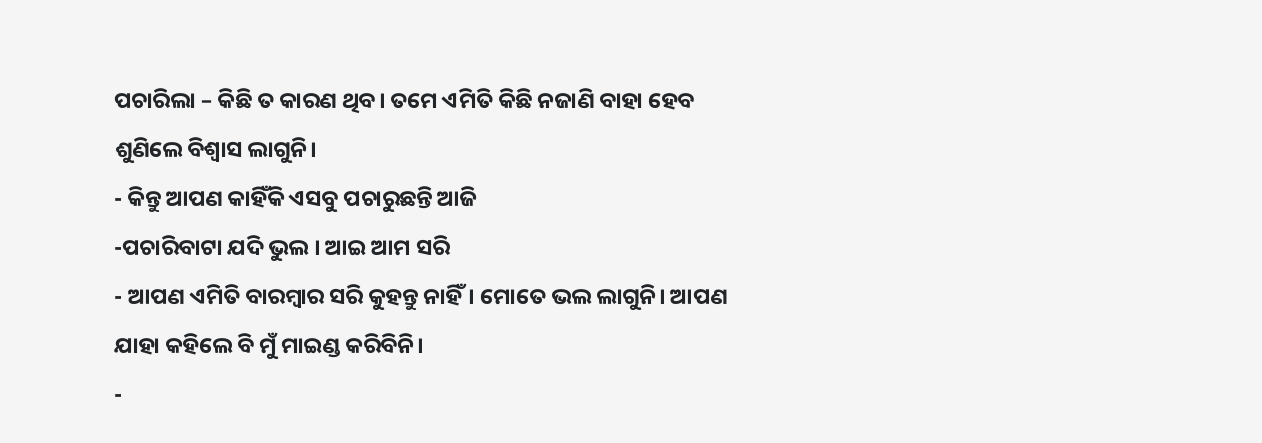ପଚାରିଲା – କିଛି ତ କାରଣ ଥିବ। ତମେ ଏମିତି କିଛି ନଜାଣି ବାହା ହେବ ଶୁଣିଲେ ବିଶ୍ଵାସ ଲାଗୁନି।
- କିନ୍ତୁ ଆପଣ କାହିଁକି ଏସବୁ ପଚାରୁଛନ୍ତି ଆଜି
-ପଚାରିବାଟା ଯଦି ଭୁଲ । ଆଇ ଆମ ସରି
- ଆପଣ ଏମିତି ବାରମ୍ବାର ସରି କୁହନ୍ତୁ ନାହିଁ। ମୋତେ ଭଲ ଲାଗୁନି। ଆପଣ ଯାହା କହିଲେ ବି ମୁଁ ମାଇଣ୍ଡ କରିବିନି।
-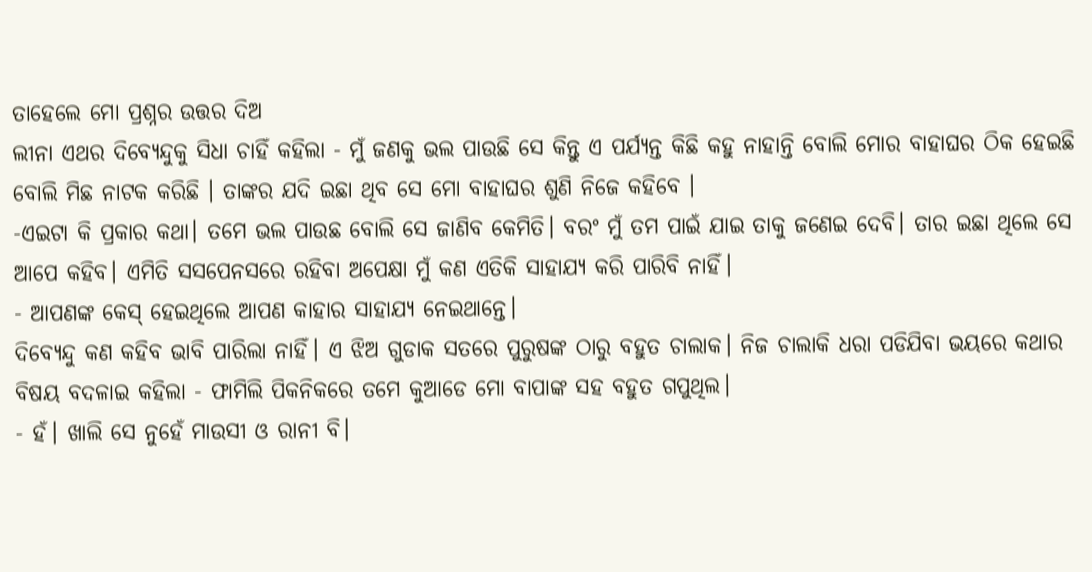ତାହେଲେ ମୋ ପ୍ରଶ୍ନର ଉତ୍ତର ଦିଅ
ଲୀନା ଏଥର ଦିବ୍ୟେନ୍ଦୁକୁ ସିଧା ଚାହିଁ କହିଲା - ମୁଁ ଜଣକୁ ଭଲ ପାଉଛି ସେ କିନ୍ତୁ ଏ ପର୍ଯ୍ୟନ୍ତ କିଛି କହୁ ନାହାନ୍ତି ବୋଲି ମୋର ବାହାଘର ଠିକ ହେଇଛି ବୋଲି ମିଛ ନାଟକ କରିଛି । ତାଙ୍କର ଯଦି ଇଛା ଥିବ ସେ ମୋ ବାହାଘର ଶୁଣି ନିଜେ କହିବେ ।
-ଏଇଟା କି ପ୍ରକାର କଥା। ତମେ ଭଲ ପାଉଛ ବୋଲି ସେ ଜାଣିବ କେମିତି। ବରଂ ମୁଁ ତମ ପାଇଁ ଯାଇ ତାକୁ ଜଣେଇ ଦେବି। ତାର ଇଛା ଥିଲେ ସେ ଆପେ କହିବ। ଏମିତି ସସପେନସରେ ରହିବା ଅପେକ୍ଷା ମୁଁ କଣ ଏତିକି ସାହାଯ୍ୟ କରି ପାରିବି ନାହିଁ।
- ଆପଣଙ୍କ କେସ୍ ହେଇଥିଲେ ଆପଣ କାହାର ସାହାଯ୍ୟ ନେଇଥାନ୍ତେ।
ଦିବ୍ୟେନ୍ଦୁ କଣ କହିବ ଭାବି ପାରିଲା ନାହିଁ। ଏ ଝିଅ ଗୁଡାକ ସତରେ ପୁରୁଷଙ୍କ ଠାରୁ ବହୁତ ଚାଲାକ। ନିଜ ଚାଲାକି ଧରା ପଡିଯିବା ଭୟରେ କଥାର ବିଷୟ ବଦଳାଇ କହିଲା - ଫାମିଲି ପିକନିକରେ ତମେ କୁଆଡେ ମୋ ବାପାଙ୍କ ସହ ବହୁତ ଗପୁଥିଲ।
- ହଁ। ଖାଲି ସେ ନୁହେଁ ମାଉସୀ ଓ ରାନୀ ବି।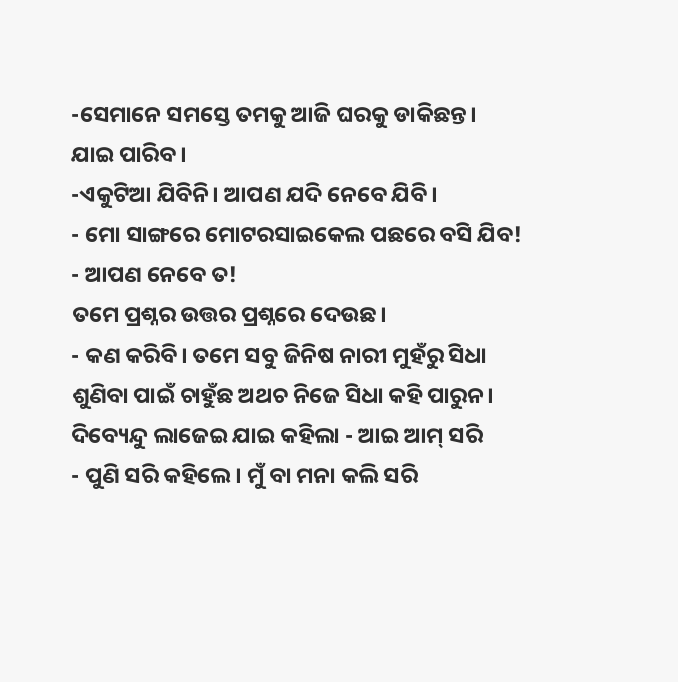-ସେମାନେ ସମସ୍ତେ ତମକୁ ଆଜି ଘରକୁ ଡାକିଛନ୍ତ। ଯାଇ ପାରିବ।
-ଏକୁଟିଆ ଯିବିନି। ଆପଣ ଯଦି ନେବେ ଯିବି।
- ମୋ ସାଙ୍ଗରେ ମୋଟରସାଇକେଲ ପଛରେ ବସି ଯିବ!
- ଆପଣ ନେବେ ତ!
ତମେ ପ୍ରଶ୍ନର ଉତ୍ତର ପ୍ରଶ୍ନରେ ଦେଉଛ।
- କଣ କରିବି। ତମେ ସବୁ ଜିନିଷ ନାରୀ ମୁହଁରୁ ସିଧା ଶୁଣିବା ପାଇଁ ଚାହୁଁଛ ଅଥଚ ନିଜେ ସିଧା କହି ପାରୁନ।
ଦିବ୍ୟେନ୍ଦୁ ଲାଜେଇ ଯାଇ କହିଲା - ଆଇ ଆମ୍ ସରି
- ପୁଣି ସରି କହିଲେ। ମୁଁ ବା ମନା କଲି ସରି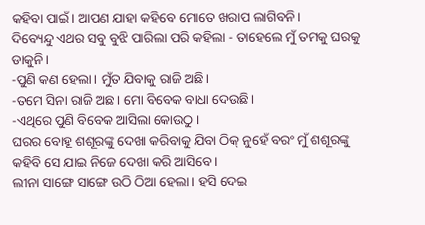କହିବା ପାଇଁ। ଆପଣ ଯାହା କହିବେ ମୋତେ ଖରାପ ଲାଗିବନି।
ଦିବ୍ୟେନ୍ଦୁ ଏଥର ସବୁ ବୁଝି ପାରିଲା ପରି କହିଲା - ତାହେଲେ ମୁଁ ତମକୁ ଘରକୁ ଡାକୁନି।
-ପୁଣି କଣ ହେଲା। ମୁଁତ ଯିବାକୁ ରାଜି ଅଛି।
-ତମେ ସିନା ରାଜି ଅଛ। ମୋ ବିବେକ ବାଧା ଦେଉଛି।
-ଏଥିରେ ପୁଣି ବିବେକ ଆସିଲା କୋଉଠୁ।
ଘରର ବୋହୂ ଶଶୂରଙ୍କୁ ଦେଖା କରିବାକୁ ଯିବା ଠିକ୍ ନୁହେଁ ବରଂ ମୁଁ ଶଶୂରଙ୍କୁ କହିବି ସେ ଯାଇ ନିଜେ ଦେଖା କରି ଆସିବେ।
ଲୀନା ସାଙ୍ଗେ ସାଙ୍ଗେ ଉଠି ଠିଆ ହେଲା। ହସି ଦେଇ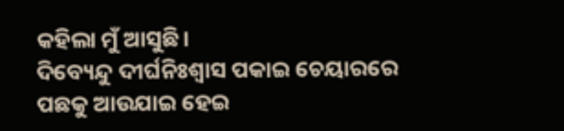କହିଲା ମୁଁ ଆସୁଛି।
ଦିବ୍ୟେନ୍ଦୁ ଦୀର୍ଘନିଃଶ୍ୱାସ ପକାଇ ଚେୟାରରେ ପଛକୁ ଆଉଯାଇ ହେଇ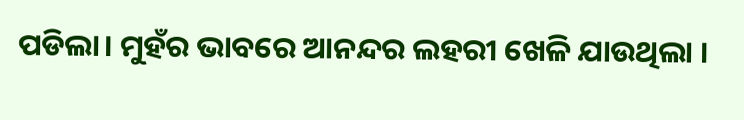ପଡିଲା। ମୁହଁର ଭାବରେ ଆନନ୍ଦର ଲହରୀ ଖେଳି ଯାଉଥିଲା ।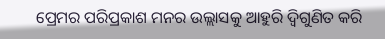ପ୍ରେମର ପରିପ୍ରକାଶ ମନର ଉଲ୍ଲାସକୁ ଆହୁରି ଦ୍ଵିଗୁଣିତ କରି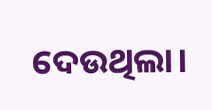ଦେଉଥିଲା।